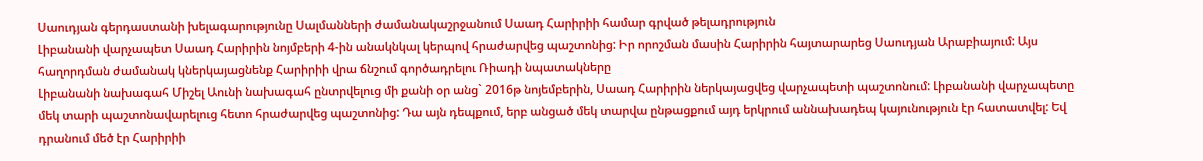Սաուդյան գերդաստանի խելագարությունը Սալմանների ժամանակաշրջանում Սաադ Հարիրիի համար գրված թելադրություն
Լիբանանի վարչապետ Սաադ Հարիրին նոյմբերի 4-ին անակնկալ կերպով հրաժարվեց պաշտոնից: Իր որոշման մասին Հարիրին հայտարարեց Սաուդյան Արաբիայում: Այս հաղորդման ժամանակ կներկայացնենք Հարիրիի վրա ճնշում գործադրելու Ռիադի նպատակները
Լիբանանի նախագահ Միշել Աունի նախագահ ընտրվելուց մի քանի օր անց` 2016թ նոյեմբերին, Սաադ Հարիրին ներկայացվեց վարչապետի պաշտոնում: Լիբանանի վարչապետը մեկ տարի պաշտոնավարելուց հետո հրաժարվեց պաշտոնից: Դա այն դեպքում, երբ անցած մեկ տարվա ընթացքում այդ երկրում աննախադեպ կայունություն էր հատատվել: Եվ դրանում մեծ էր Հարիրիի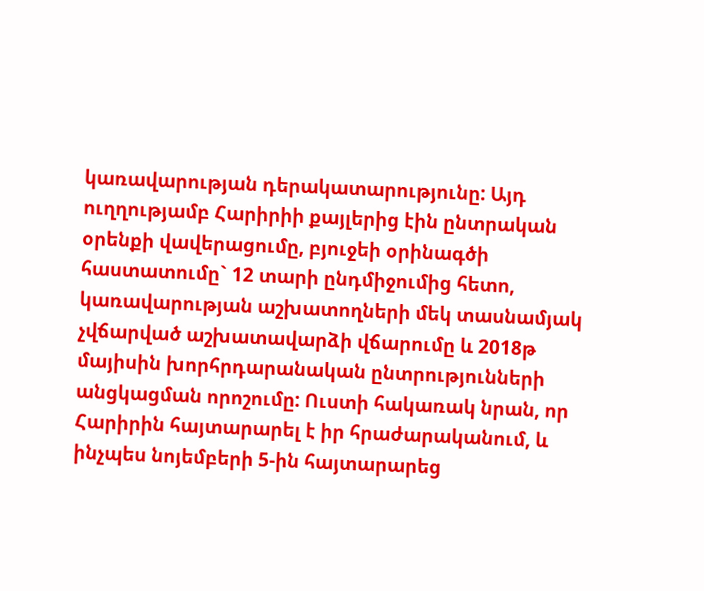կառավարության դերակատարությունը: Այդ ուղղությամբ Հարիրիի քայլերից էին ընտրական օրենքի վավերացումը, բյուջեի օրինագծի հաստատումը` 12 տարի ընդմիջումից հետո, կառավարության աշխատողների մեկ տասնամյակ չվճարված աշխատավարձի վճարումը և 2018թ մայիսին խորհրդարանական ընտրությունների անցկացման որոշումը: Ուստի հակառակ նրան, որ Հարիրին հայտարարել է իր հրաժարականում, և ինչպես նոյեմբերի 5-ին հայտարարեց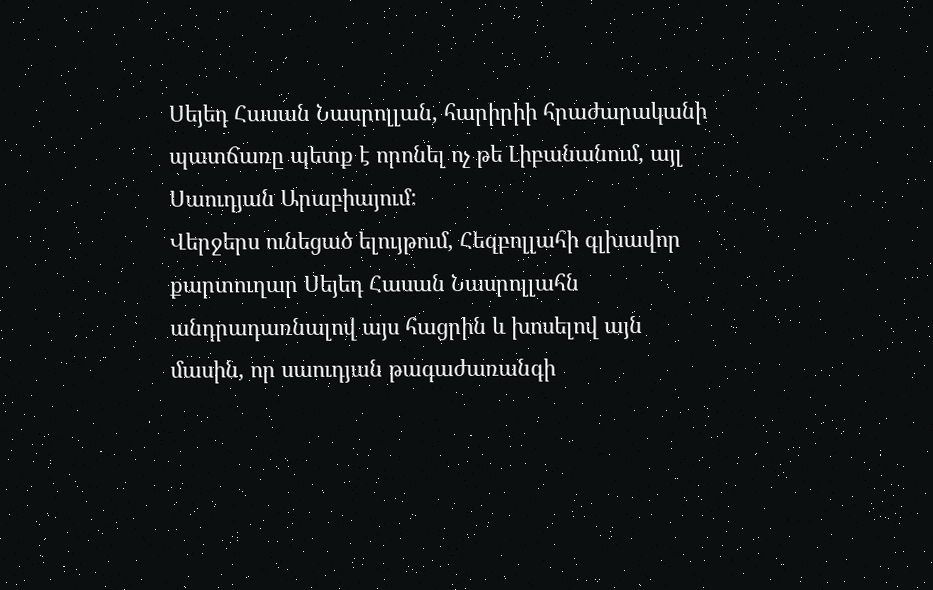Սեյեդ Հասան Նասրոլլան, հարիրիի հրաժարականի պատճառը պետք է որոնել ոչ թե Լիբանանում, այլ Սաուդյան Արաբիայում:
Վերջերս ունեցած ելույթում, Հեզբոլլահի գլխավոր քարտուղար Սեյեդ Հասան Նասրոլլահն անդրադառնալով այս հացրին և խոսելով այն մասին, որ սաուդյան թագաժառանգի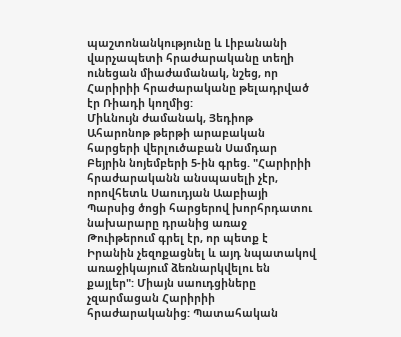պաշտոնանկությունը և Լիբանանի վարչապետի հրաժարականը տեղի ունեցան միաժամանակ, նշեց, որ Հարիրիի հրաժարականը թելադրված էր Ռիադի կողմից:
Միևնույն ժամանակ, Յեդիոթ Ահարոնոթ թերթի արաբական հարցերի վերլուծաբան Սամդար Բեյրին նոյեմբերի 5-ին գրեց. "Հարիրիի հրաժարականն անսպասելի չէր, որովհետև Սաուդյան Աաբիայի Պարսից ծոցի հարցերով խորհրդատու նախարարը դրանից առաջ Թուիթերում գրել էր, որ պետք է Իրանին չեզոքացնել և այդ նպատակով առաջիկայում ձեռնարկվելու են քայլեր": Միայն սաուդցիները չզարմացան Հարիրիի հրաժարականից: Պատահական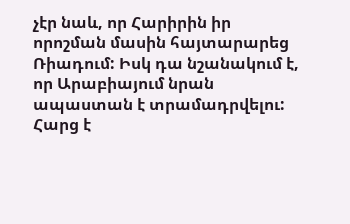չէր նաև, որ Հարիրին իր որոշման մասին հայտարարեց Ռիադում: Իսկ դա նշանակում է, որ Արաբիայում նրան ապաստան է տրամադրվելու: Հարց է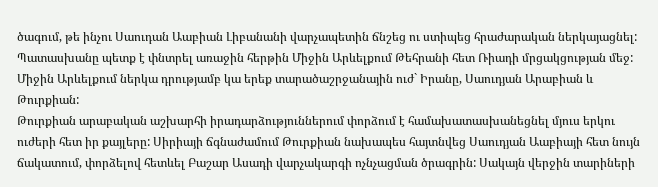ծագում, թե ինչու Սաուդան Աաբիան Լիբանանի վարչապետին ճնշեց ու ստիպեց հրաժարական ներկայացնել: Պատասխանը պետք է փնտրել առաջին հերթին Միջին Արևելքում Թեհրանի հետ Ռիադի մրցակցության մեջ: Միջին Արևելքում ներկա դրությամբ կա երեք տարածաշրջանային ուժ` Իրանը, Սաուդյան Արաբիան և Թուրքիան:
Թուրքիան արաբական աշխարհի իրադարձություններում փորձում է համախատասխանեցնել մյուս երկու ուժերի հետ իր քայլերը: Սիրիայի ճգնաժամում Թուրքիան նախապես հայտնվեց Սաուդյան Աաբիայի հետ նույն ճակատում, փորձելով հետևել Բաշար Ասադի վարչակարգի ոչնչացման ծրագրին: Սակայն վերջին տարիների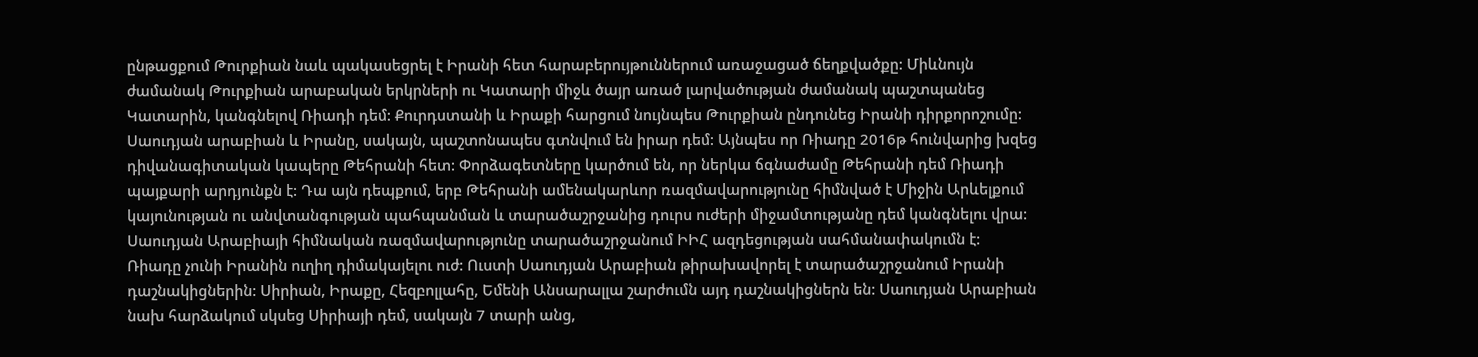ընթացքում Թուրքիան նաև պակասեցրել է Իրանի հետ հարաբերույթուններում առաջացած ճեղքվածքը: Միևնույն ժամանակ Թուրքիան արաբական երկրների ու Կատարի միջև ծայր առած լարվածության ժամանակ պաշտպանեց Կատարին, կանգնելով Ռիադի դեմ: Քուրդստանի և Իրաքի հարցում նույնպես Թուրքիան ընդունեց Իրանի դիրքորոշումը: Սաուդյան արաբիան և Իրանը, սակայն, պաշտոնապես գտնվում են իրար դեմ: Այնպես որ Ռիադը 2016թ հունվարից խզեց դիվանագիտական կապերը Թեհրանի հետ: Փորձագետները կարծում են, որ ներկա ճգնաժամը Թեհրանի դեմ Ռիադի պայքարի արդյունքն է: Դա այն դեպքում, երբ Թեհրանի ամենակարևոր ռազմավարությունը հիմնված է Միջին Արևելքում կայունության ու անվտանգության պահպանման և տարածաշրջանից դուրս ուժերի միջամտությանը դեմ կանգնելու վրա: Սաուդյան Արաբիայի հիմնական ռազմավարությունը տարածաշրջանում ԻԻՀ ազդեցության սահմանափակումն է: Ռիադը չունի Իրանին ուղիղ դիմակայելու ուժ: Ուստի Սաուդյան Արաբիան թիրախավորել է տարածաշրջանում Իրանի դաշնակիցներին: Սիրիան, Իրաքը, Հեզբոլլահը, Եմենի Անսարալլա շարժումն այդ դաշնակիցներն են: Սաուդյան Արաբիան նախ հարձակում սկսեց Սիրիայի դեմ, սակայն 7 տարի անց,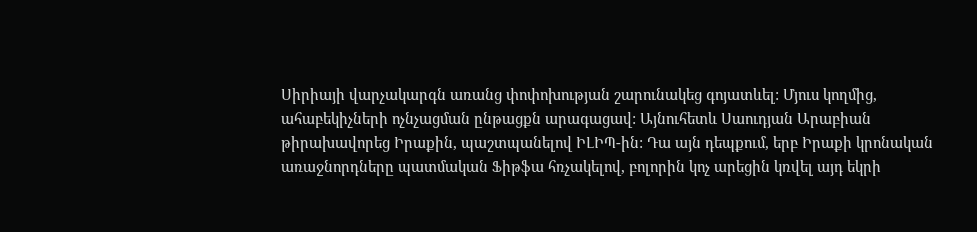Սիրիայի վարչակարգն առանց փոփոխության շարունակեց գոյատևել: Մյուս կողմից, ահաբեկիչների ոչնչացման ընթացքն արագացավ: Այնուհետև Սաուդյան Արաբիան թիրախավորեց Իրաքին, պաշտպանելով ԻԼԻՊ-ին: Դա այն դեպքում, երբ Իրաքի կրոնական առաջնորդները պատմական Ֆիթֆա հռչակելով, բոլորին կոչ արեցին կռվել այդ եկրի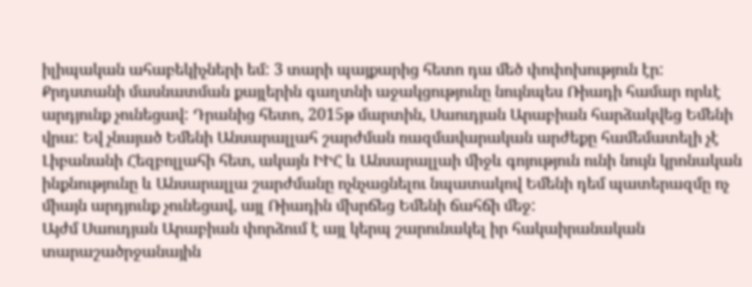իլիպական ահաբեկիչների եմ: 3 տարի պայքարից հետո դա մեծ փոփոխություն էր: Քրդստանի մասնատման քայլերին գաղտնի աջակցությունը նույնպես Ռիադի համար որևէ արդյունք չունեցավ: Դրանից հետո, 2015թ մարտին, Սաուդյան Արաբիան հարձակվեց Եմենի վրա: Եվ չնայած Եմենի Անսարալլահ շարժման ռազմավարական արժեքը համեմատելի չէ Լիբանանի Հեզբոլլահի հետ, ակայն ԻԻՀ և Անսարալլաի միջև գոյություն ունի նույն կրոնական ինքնությունը և Անսարալլա շարժմանը ոչնչացնելու նպատակով Եմենի դեմ պատերազմը ոչ միայն արդյունք չունեցավ, այլ Ռիադին մխրճեց Եմենի ճահճի մեջ:
Այժմ Սաուդյան Արաբիան փորձում է այլ կերպ շարունակել իր հակաիրանական տարաշածրջանային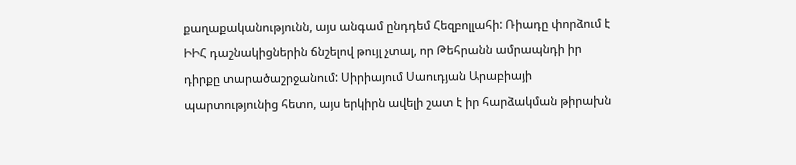քաղաքականությունն, այս անգամ ընդդեմ Հեզբոլլահի: Ռիադը փորձում է ԻԻՀ դաշնակիցներին ճնշելով թույլ չտալ, որ Թեհրանն ամրապնդի իր դիրքը տարածաշրջանում: Սիրիայում Սաուդյան Արաբիայի պարտությունից հետո, այս երկիրն ավելի շատ է իր հարձակման թիրախն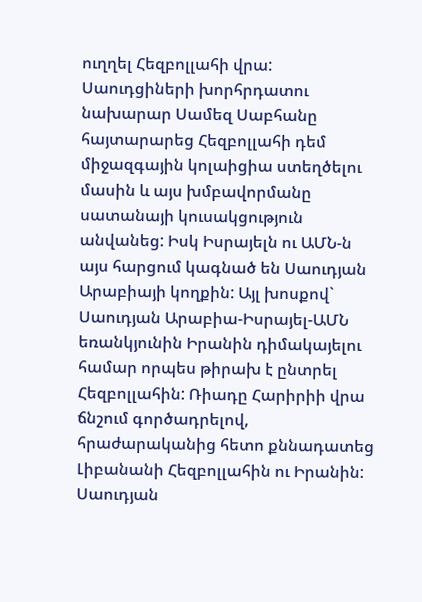ուղղել Հեզբոլլահի վրա: Սաուդցիների խորհրդատու նախարար Սամեզ Սաբհանը հայտարարեց Հեզբոլլահի դեմ միջազգային կոլաիցիա ստեղծելու մասին և այս խմբավորմանը սատանայի կուսակցություն անվանեց: Իսկ Իսրայելն ու ԱՄՆ-ն այս հարցում կագնած են Սաուդյան Արաբիայի կողքին: Այլ խոսքով` Սաուդյան Արաբիա-Իսրայել-ԱՄՆ եռանկյունին Իրանին դիմակայելու համար որպես թիրախ է ընտրել Հեզբոլլահին: Ռիադը Հարիրիի վրա ճնշում գործադրելով, հրաժարականից հետո քննադատեց Լիբանանի Հեզբոլլահին ու Իրանին: Սաուդյան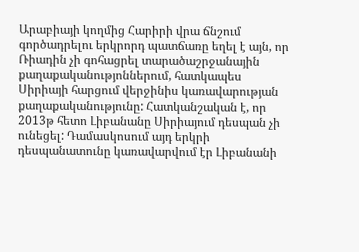Արաբիայի կողմից Հարիրի վրա ճնշում գործադրելու երկրորդ պատճառը եղել է այն, որ Ռիադին չի գոհացրել տարածաշրջանային քաղաքականությոններում, հատկապես Սիրիայի հարցում վերջինիս կառավարության քաղաքականությունը: Հատկանշական է, որ 2013թ հետո Լիբանանը Սիրիայում դեսպան չի ունեցել: Դամասկոսում այդ երկրի դեսպանատունը կառավարվում էր Լիբանանի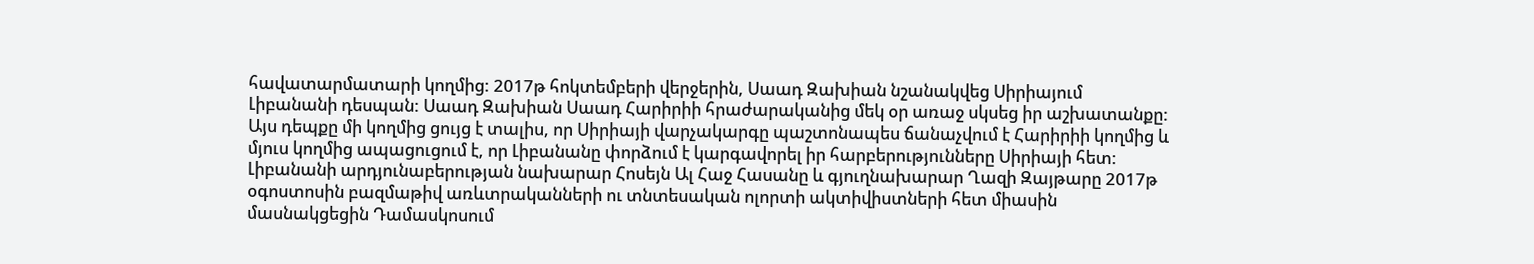հավատարմատարի կողմից: 2017թ հոկտեմբերի վերջերին, Սաադ Զախիան նշանակվեց Սիրիայում Լիբանանի դեսպան: Սաադ Զախիան Սաադ Հարիրիի հրաժարականից մեկ օր առաջ սկսեց իր աշխատանքը: Այս դեպքը մի կողմից ցույց է տալիս, որ Սիրիայի վարչակարգը պաշտոնապես ճանաչվում է Հարիրիի կողմից և մյուս կողմից ապացուցում է, որ Լիբանանը փորձում է կարգավորել իր հարբերությունները Սիրիայի հետ: Լիբանանի արդյունաբերության նախարար Հոսեյն Ալ Հաջ Հասանը և գյուղնախարար Ղազի Զայթարը 2017թ օգոստոսին բազմաթիվ առևտրականների ու տնտեսական ոլորտի ակտիվիստների հետ միասին մասնակցեցին Դամասկոսում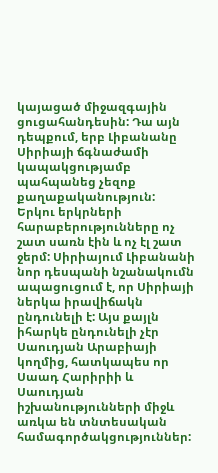կայացած միջազգային ցուցահանդեսին: Դա այն դեպքում, երբ Լիբանանը Սիրիայի ճգնաժամի կապակցությամբ պահպանեց չեզոք քաղաքականություն: Երկու երկրների հարաբերությունները ոչ շատ սառն էին և ոչ էլ շատ ջերմ: Սիրիայում Լիբանանի նոր դեսպանի նշանակումն ապացուցում է, որ Սիրիայի ներկա իրավիճակն ընդունելի է: Այս քայլն իհարկե ընդունելի չէր Սաուդյան Արաբիայի կողմից, հատկապես որ Սաադ Հարիրիի և Սաուդյան իշխանությունների միջև առկա են տնտեսական համագործակցություններ: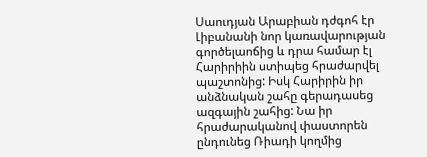Սաուդյան Արաբիան դժգոհ էր Լիբանանի նոր կառավարության գործելաոճից և դրա համար էլ Հարիրիին ստիպեց հրաժարվել պաշտոնից: Իսկ Հարիրին իր անձնական շահը գերադասեց ազգային շահից: Նա իր հրաժարականով փաստորեն ընդունեց Ռիադի կողմից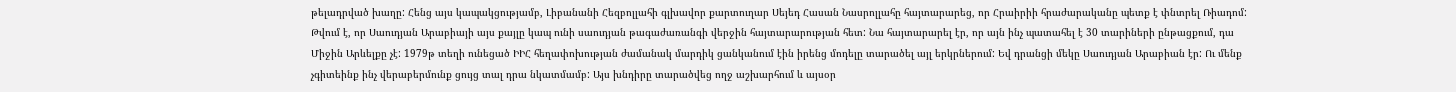թելադրված խաղը: Հենց այս կապակցությամբ, Լիբանանի Հեզբոլլահի գլխավոր քարտուղար Սեյեդ Հասան Նասրոլլահը հայտարարեց, որ Հրաիրիի հրաժարականը պետք է փնտրել Ռիադոմ: Թվում է, որ Սաուդյան Արաբիայի այս քայլը կապ ունի սաուդյան թագաժառանգի վերջին հայտարարության հետ: Նա հայտարարել էր, որ այն ինչ պատահել է 30 տարիների ընթացքում, դա Միջին Արևելքը չէ: 1979թ տեղի ունեցած ԻԻՀ հեղափոխության ժամանակ մարդիկ ցանկանում էին իրենց մոդելը տարածել այլ երկրներում: Եվ դրանցի մեկը Սաուդյան Արաբիան էր: Ու մենք չգիտեինք ինչ վերաբերմունք ցույց տալ դրա նկատմամբ: Այս խնդիրը տարածվեց ողջ աշխարհում և այսօր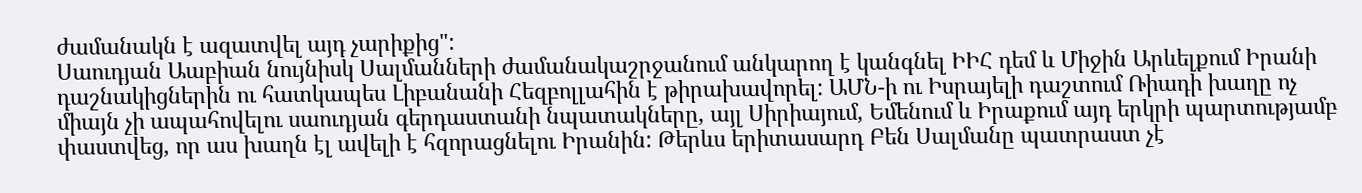ժամանակն է ազատվել այդ չարիքից":
Սաուդյան Աաբիան նույնիսկ Սալմանների ժամանակաշրջանում անկարող է կանգնել ԻԻՀ դեմ և Միջին Արևելքում Իրանի դաշնակիցներին ու հատկապես Լիբանանի Հեզբոլլահին է թիրախավորել: ԱՄՆ-ի ու Իսրայելի դաշտում Ռիադի խաղը ոչ միայն չի ապահովելու սաուդյան գերդաստանի նպատակները, այլ Սիրիայում, Եմենում և Իրաքում այդ երկրի պարտությամբ փաստվեց, որ աս խաղն էլ ավելի է հզորացնելու Իրանին: Թերևս երիտասարդ Բեն Սալմանը պատրաստ չէ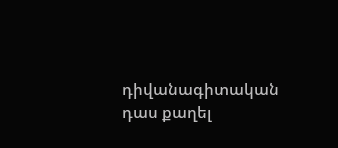դիվանագիտական դաս քաղել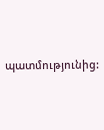պատմությունից: